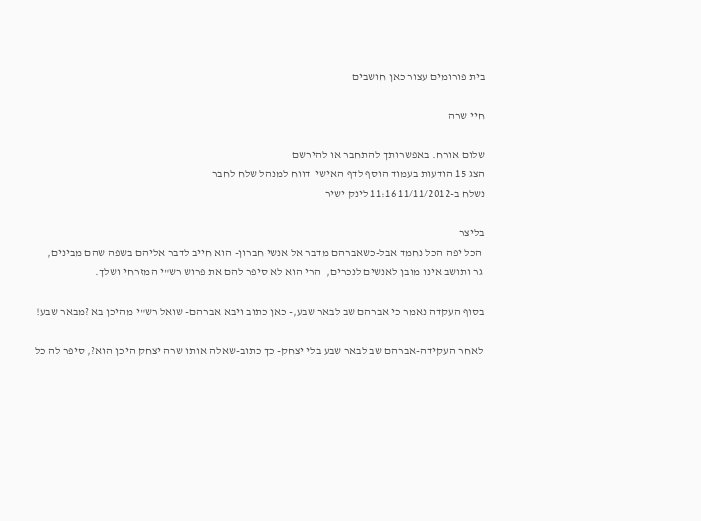בית פורומים עצור כאן חושבים

חיי שרה

שלום אורח. באפשרותך להתחבר או להירשם
הצג 15 הודעות בעמוד הוסף לדף האישי  דווח למנהל שלח לחבר
נשלח ב-11/11/2012 11:16 לינק ישיר

בליצר
 הכל יפה הכל נחמד אבל-כשאברהם מדבר אל אנשי חברון- הוא חייב לדבר אליהם בשפה שהם מבינים,
 גר ותושב אינו מובן לאנשים לנכרים,  הרי הוא לא סיפר להם את פרוש רש"י המזרחי ושלך.

בסוף העקדה נאמר כי אברהם שב לבאר שבע,- כאן כתוב ויבא אברהם- שואל רש"י מהיכן בא ?מבאר שבע!

 לאחר העקידה-אברהם שב לבאר שבע בלי יצחק- כך כתוב-שאלה אותו שרה יצחק היכן הוא?, סיפר לה כל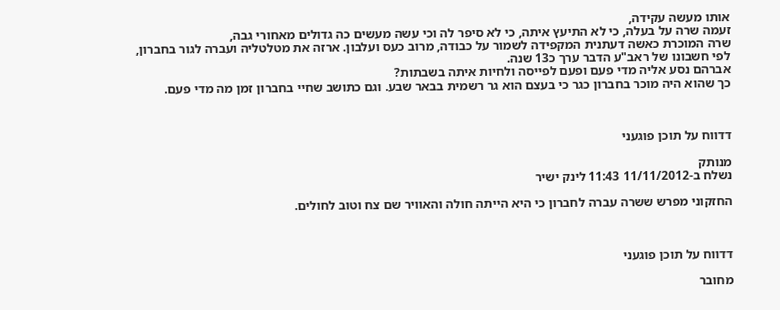אותו מעשה עקידה,
זעמה שרה על בעלה, כי לא התיעץ איתה, כי לא סיפר לה וכי עשה מעשים כה גדולים מאחורי גבה,
שרה המוכרת כאשה דעתנית המקפידה לשמור על כבודה, מרוב כעס ועלבון. ארזה את מטלטליה ועברה לגור בחברון, לפי חשבונו של ראב"ע הדבר ערך כ13 שנה.
אברהם נסע אליה מדי פעם ופעם לפייסה ולחיות איתה בשבתות?
כך שהוא היה מוכר בחברון כגר כי בעצם הוא גר רשמית בבאר שבע. וגם כתושב שחיי בחברון זמן מה מדי פעם.



דדווח על תוכן פוגעני

מנותק
נשלח ב-11/11/2012 11:43 לינק ישיר

החזקוני מפרש ששרה עברה לחברון כי היא הייתה חולה והאוויר שם צח וטוב לחולים.



דדווח על תוכן פוגעני

מחובר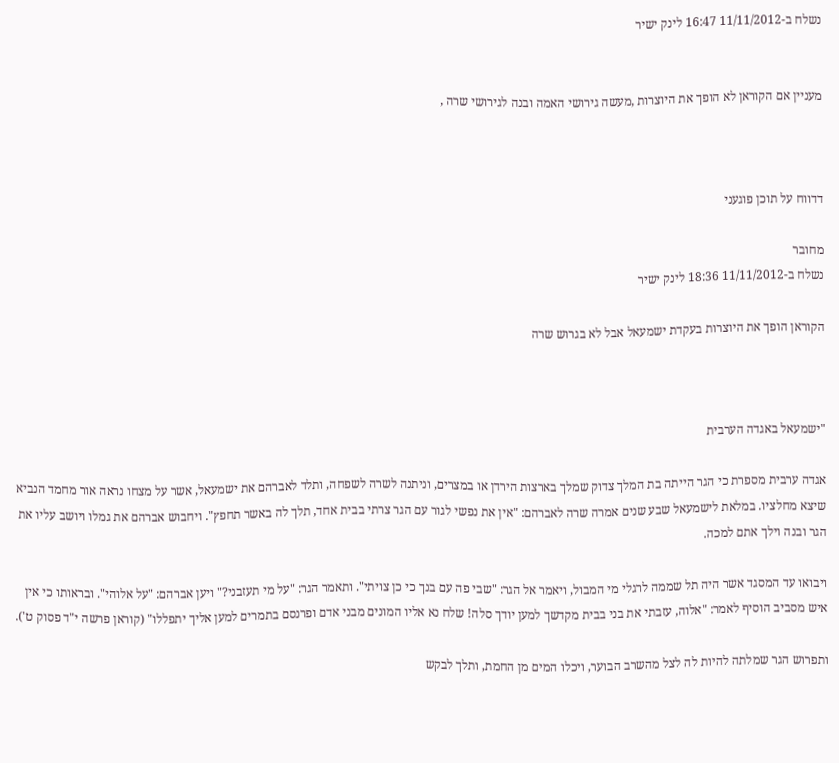נשלח ב-11/11/2012 16:47 לינק ישיר


מעניין אם הקוראן לא הופך את היוצרות ,מעשה גירושי האמה ובנה לגירושי שרה ,



דדווח על תוכן פוגעני

מחובר
נשלח ב-11/11/2012 18:36 לינק ישיר

הקוראן הופך את היוצרות בעקדת ישמעאל אבל לא בגרוש שרה



"ישמעאל באגדה הערבית

אגדה ערבית מספרת כי הגר הייתה בת המלך צדוק שמלך בארצות הירדן או במצרים, וניתנה לשרה לשפחה, ותלד לאברהם את ישמעאל, אשר על מצחו נראה אור מחמד הנביא שיצא מחלציו. במלאת לישמעאל שבע שנים אמרה שרה לאברהם: "אין את נפשי לגור עם הגר צרתי בבית אחד, תלך לה באשר תחפץ". ויחבוש אברהם את גמלו ויושב עליו את הגר ובנה וילך אתם למכה.

ויבואו עד המסגד אשר היה תל שממה לרגלי מי המבול, ויאמר אל הגר: "שבי פה עם בנך כי כן צויתי". ותאמר הגר: "על מי תעזבני?" ויען אברהם: "על אלוהי". ובראותו כי אין איש מסביב הוסיף לאמר: "אלוה, עזבתי את בני בבית מקדשך למען יודך סלה! שלח נא אליו המונים מבני אדם ופרנסם בתמרים למען אליך יתפללו" (קוראן פרשה י"ד פסוק ט').

ותפרוש הגר שמלתה להיות לה לצל מהשרב הבוער, ויכלו המים מן החמת, ותלך לבקש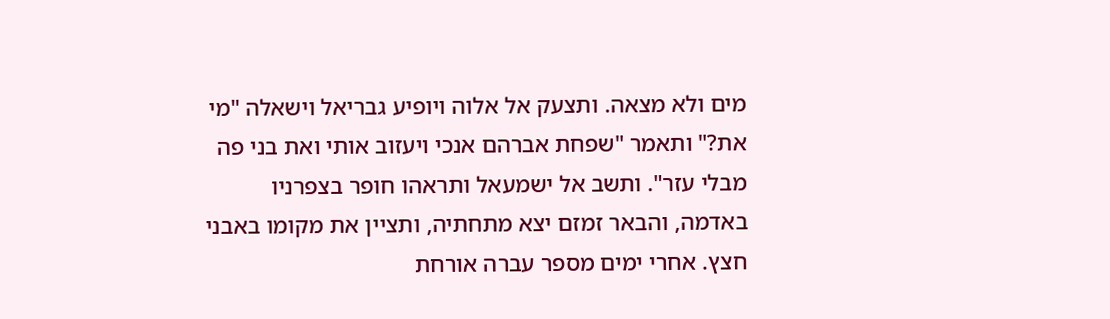מים ולא מצאה. ותצעק אל אלוה ויופיע גבריאל וישאלה "מי את?" ותאמר "שפחת אברהם אנכי ויעזוב אותי ואת בני פה מבלי עזר". ותשב אל ישמעאל ותראהו חופר בצפרניו באדמה, והבאר זמזם יצא מתחתיה, ותציין את מקומו באבני חצץ. אחרי ימים מספר עברה אורחת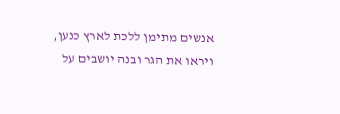אנשים מתימן ללכת לארץ כנען, ויראו את הגר ובנה יושבים על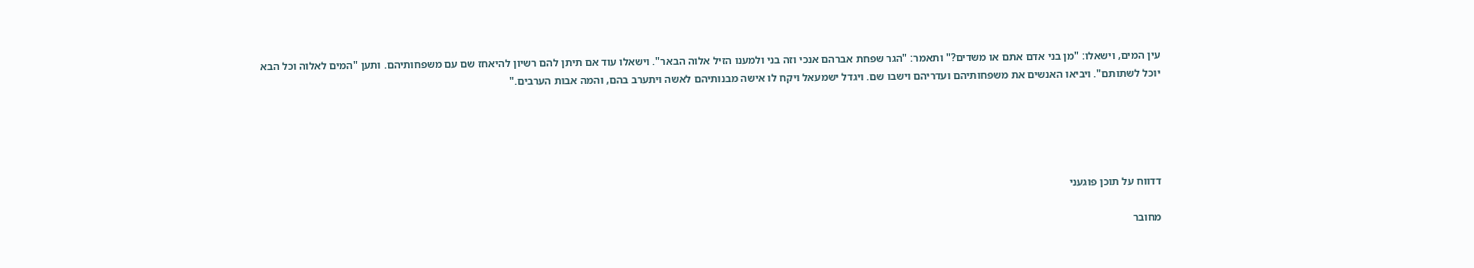עין המים, וישאלו: "מן בני אדם אתם או משדים?" ותאמר: "הגר שפחת אברהם אנכי וזה בני ולמענו הזיל אלוה הבאר". וישאלו עוד אם תיתן להם רשיון להיאחז שם עם משפחותיהם. ותען "המים לאלוה וכל הבא יוכל לשתותם". ויביאו האנשים את משפחותיהם ועדריהם וישבו שם. ויגדל ישמעאל ויקח לו אישה מבנותיהם לאשה ויתערב בהם, והמה אבות הערבים."





דדווח על תוכן פוגעני

מחובר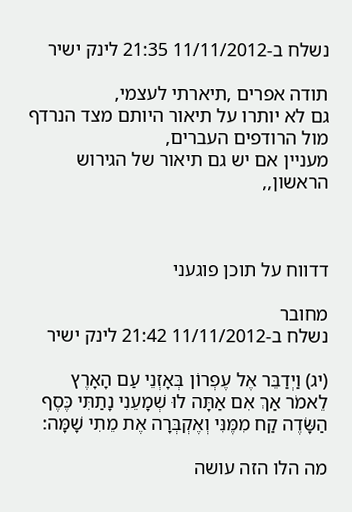נשלח ב-11/11/2012 21:35 לינק ישיר

תודה אפרים ,תיארתי לעצמי,
גם לא יותרו על תיאור היותם מצד הנרדף מול הרודפים העברים,
מעניין אם יש גם תיאור של הגירוש הראשון,,



דדווח על תוכן פוגעני

מחובר
נשלח ב-11/11/2012 21:42 לינק ישיר

(יג) וַיְדַבֵּר אֶל עֶפְרוֹן בְּאָזְנֵי עַם הָאָרֶץ לֵאמֹר אַךְ אִם אַתָּה לוּ שְׁמָעֵנִי נָתַתִּי כֶּסֶף הַשָּׂדֶה קַח מִמֶּנִּי וְאֶקְבְּרָה אֶת מֵתִי שָׁמָּה:

מה הלו הזה עושה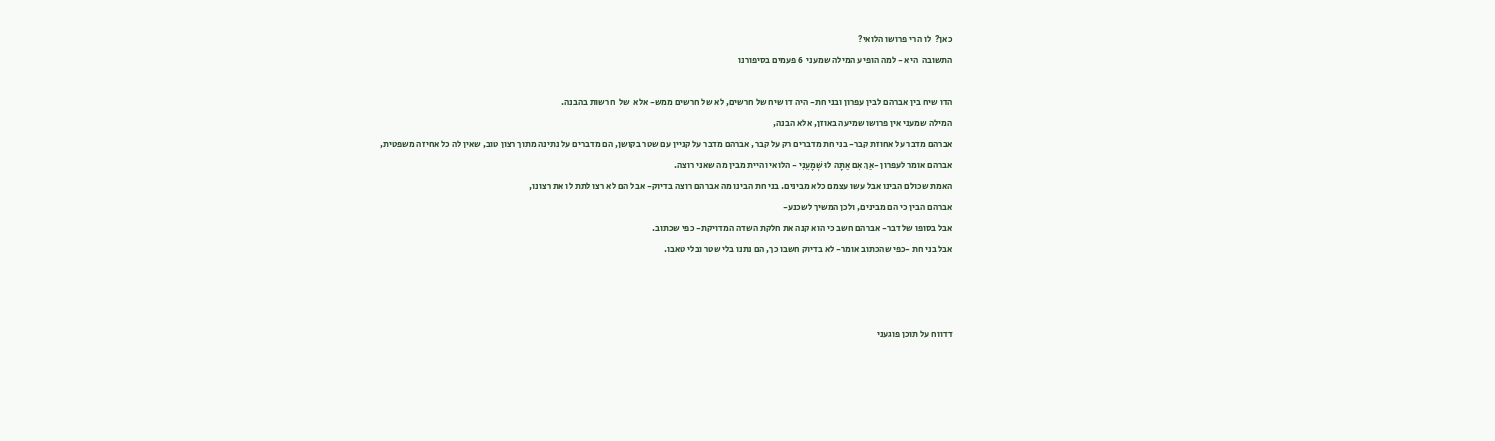כאן?  לו הרי פרושו הלואי?
התשובה  היא - למה הופיע המילה שמעני  6 פעמים בסיפורנו

הדו שיח בין אברהם לבין עפרון ובני חת- היה דו שיח של חרשים, לא של חרשים ממש- אלא  של  חרשות בהבנה.
המילה שמעני אין פרושו שמיעה באוזן, אלא הבנה,
אברהם מדבר על אחוזת קבר- בני חת מדברים רק על קבר, אברהם מדבר על קניין עם שטר בקושן, הם מדברים על נתינה מתוך רצון טוב, שאין לה כל אחיזה משפטית,
אברהם אומר לעפרון -אַךְ אִם אַתָּה לוּ שְׁמָעֵנִי - הלואי והיית מבין מה שאני רוצה.
האמת שכולם הבינו אבל עשו עצמם כלא מבינים. בני חת הבינו מה אברהם רוצה בדיוק- אבל הם לא רצו לתת לו את רצונו,
אברהם הבין כי הם מבינים, ולכן המשיך לשכנע-
אבל בסופו של דבר- אברהם חשב כי הוא קנה את חלקת השדה המדויקת- כפי שכתוב.
אבל בני חת -כפי שהכתוב אומר- לא בדיוק חשבו כך, הם נתנו בלי שטר ובלי טאבו.



דדווח על תוכן פוגעני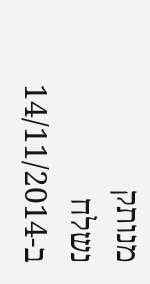מנותק
נשלח ב-14/11/2014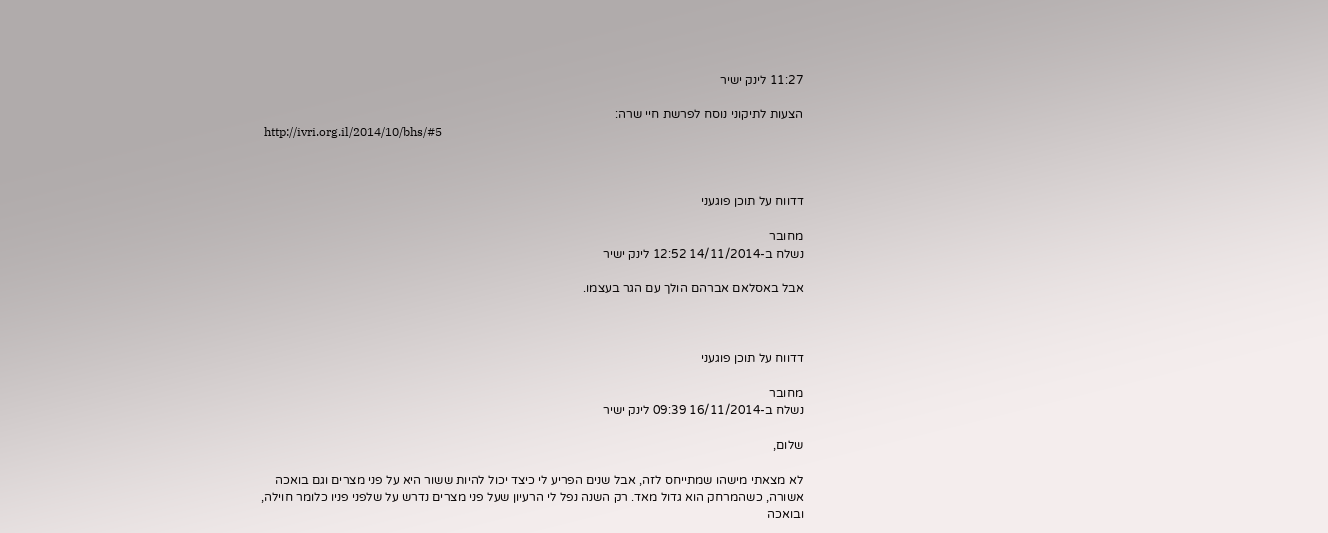11:27 לינק ישיר

הצעות לתיקוני נוסח לפרשת חיי שרה:
 http://ivri.org.il/2014/10/bhs/#5



דדווח על תוכן פוגעני

מחובר
נשלח ב-14/11/2014 12:52 לינק ישיר

אבל באסלאם אברהם הולך עם הגר בעצמו.



דדווח על תוכן פוגעני

מחובר
נשלח ב-16/11/2014 09:39 לינק ישיר

שלום,

לא מצאתי מישהו שמתייחס לזה, אבל שנים הפריע לי כיצד יכול להיות ששור היא על פני מצרים וגם בואכה אשורה, כשהמרחק הוא גדול מאד. רק השנה נפל לי הרעיון שעל פני מצרים נדרש על שלפני פניו כלומר חוילה, ובואכה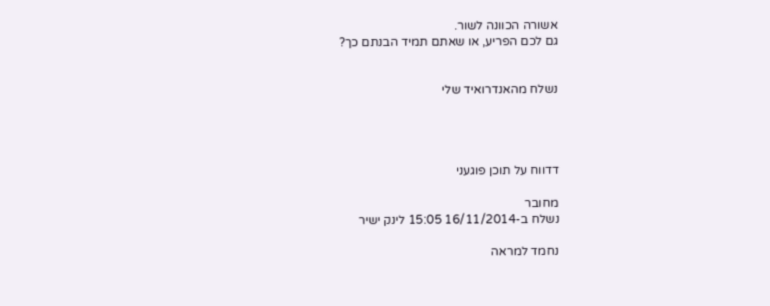אשורה הכוונה לשור.
גם לכם הפריע, או שאתם תמיד הבנתם כך?


נשלח מהאנדרואיד שלי




דדווח על תוכן פוגעני

מחובר
נשלח ב-16/11/2014 15:05 לינק ישיר

נחמד למראה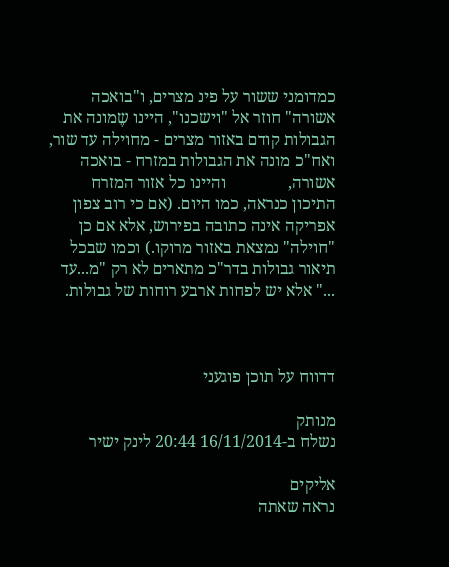כמדומני ששור על פינ מצרים, ו"בואכה אשורה" חוזר אל "וישכנו", היינו שֶמונה את הגבולות קודם באזור מצרים - מחוילה עד שור, ואח"כ מונה את הגבולות במזרח - בואכה אשורה,               והיינו כל אזור המזרח התיכון כנראה, כמו היום. (אם כי רוב צפון אפריקה אינה כתובה בפירוש, אלא אם כן "חוילה" נמצאת באזור מרוקו.) וכמו שבכל תיאור גבולות בדר"כ מתארים לא רק "מ...עד ..." אלא יש לפחות ארבע רוחות של גבולות.



דדווח על תוכן פוגעני

מנותק
נשלח ב-16/11/2014 20:44 לינק ישיר

אליקים
נראה שאתה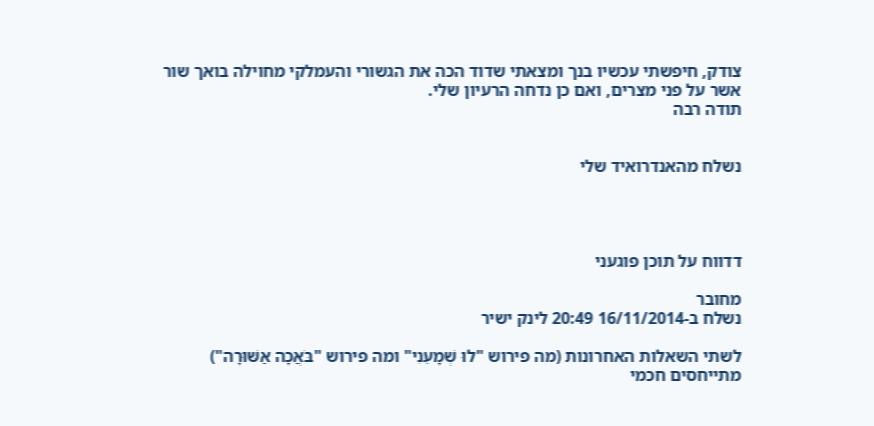צודק, חיפשתי עכשיו בנך ומצאתי שדוד הכה את הגשורי והעמלקי מחוילה בואך שור אשר על פני מצרים, ואם כן נדחה הרעיון שלי.
תודה רבה


נשלח מהאנדרואיד שלי




דדווח על תוכן פוגעני

מחובר
נשלח ב-16/11/2014 20:49 לינק ישיר

לשתי השאלות האחרונות (מה פירוש "לוּ שְׁמָעֵנִי" ומה פירוש "בֹּאֲכָה אַשּׁוּרָה") מתייחסים חכמי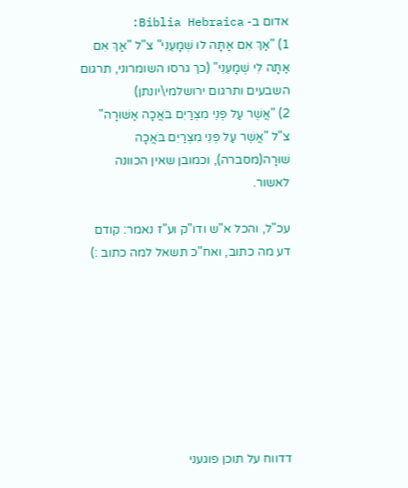אדום ב- Biblia Hebraica:
1) "אַךְ אִם אַתָּה לוּ שְׁמָעֵנִי" צ"ל "אַךְ אִם אַתָּה לִי שְׁמָעֵנִי" (כך גרסו השומרוני, תרגום השבעים ותרגום ירושלמי\יונתן)
2) "אֲשֶׁר עַל פְּנֵי מִצְרַיִם בֹּאֲכָה אַשּׁוּרָה" צ"ל "אֲשֶׁר עַל פְּנֵי מִצְרַיִם בֹּאֲכָה שׁוּרָה(מסברה), וכמובן שאין הכוונה לאשור.

עכ"ל, והכל א"ש ודו"ק וע"ז נאמר: קודם דע מה כתוב, ואח"כ תשאל למה כתוב :)








דדווח על תוכן פוגעני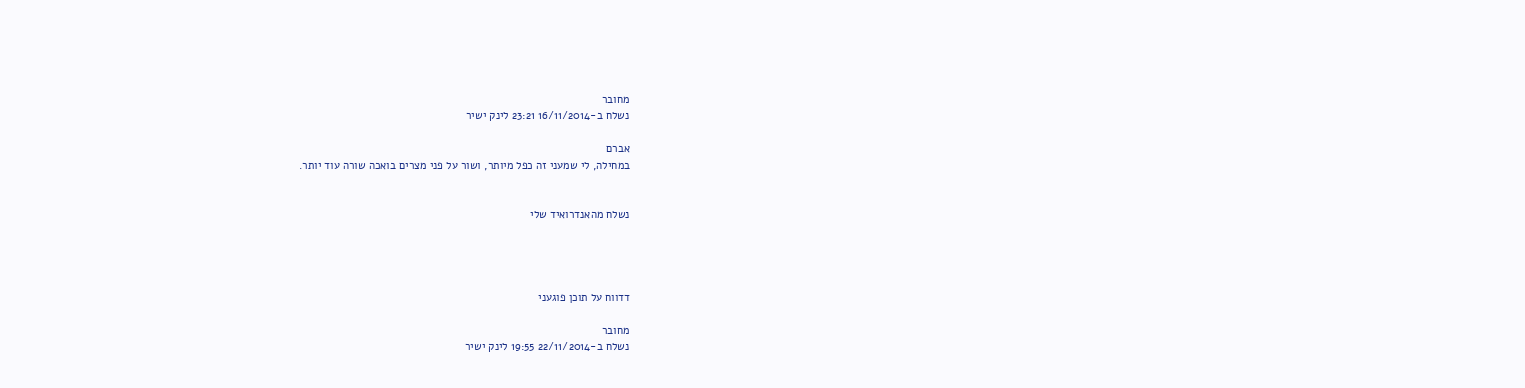מחובר
נשלח ב-16/11/2014 23:21 לינק ישיר

אברם
במחילה, לי שמעני זה כפל מיותר, ושור על פני מצרים בואכה שורה עוד יותר.


נשלח מהאנדרואיד שלי




דדווח על תוכן פוגעני

מחובר
נשלח ב-22/11/2014 19:55 לינק ישיר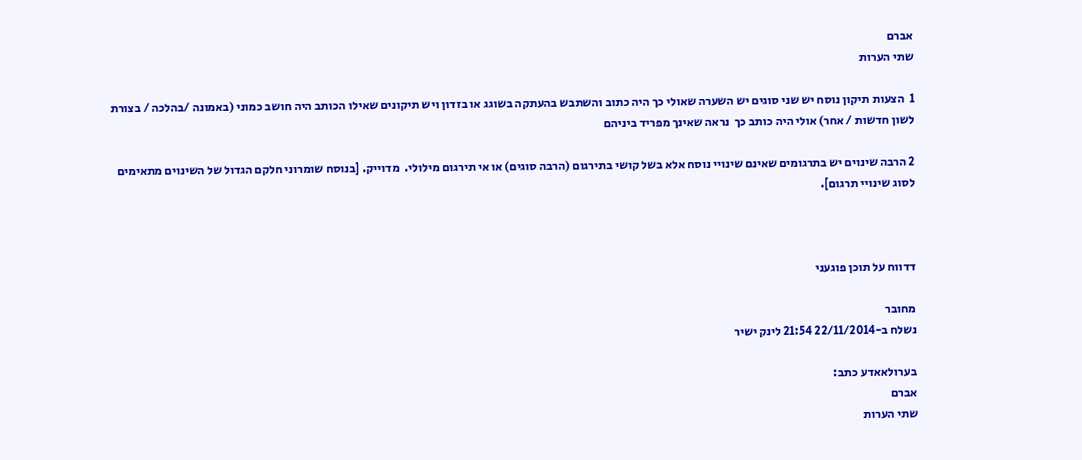אברם
שתי הערות

1  הצעות תיקון נוסח יש שני סוגים יש השערה שאולי כך היה כתוב והשתבש בהעתקה בשוגג או בזדון ויש תיקונים שאילו הכותב היה חושב כמוני (באמונה /בהלכה / בצורת לשון חדשות / אחר) אולי היה כותב כך  נראה שאינך מפריד ביניהם

2 הרבה שינוים יש בתרגומים שאינם שינויי נוסח אלא בשל קושי בתירגום (הרבה סוגים) או אי תירגום מילולי.  מדוייק. [בנוסח שומרוני חלקם הגדול של השינוים מתאימים לסוג שינויי תרגום].



דדווח על תוכן פוגעני

מחובר
נשלח ב-22/11/2014 21:54 לינק ישיר

בערולאאדע כתב:
אברם
שתי הערות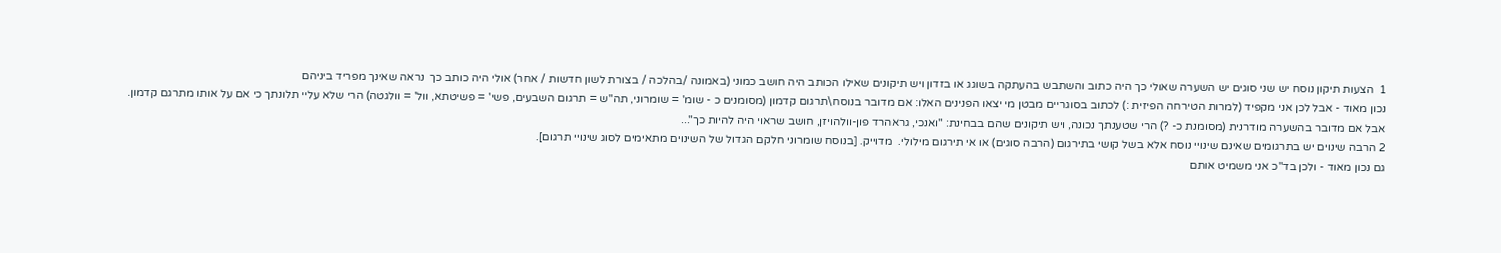1  הצעות תיקון נוסח יש שני סוגים יש השערה שאולי כך היה כתוב והשתבש בהעתקה בשוגג או בזדון ויש תיקונים שאילו הכותב היה חושב כמוני (באמונה /בהלכה / בצורת לשון חדשות / אחר) אולי היה כותב כך  נראה שאינך מפריד ביניהם
נכון מאוד - אבל לכן אני מקפיד (למרות הטירחה הפיזית :) לכתוב בסוגריים מבטן מי יצאו הפנינים האלו: אם מדובר בנוסח\תרגום קדמון (מסומנים כ - שומ' = שומרוני, תה"ש = תרגום השבעים, פשי' = פשיטתא, וול' = וולגטה) הרי שלא עליי תלונתך כי אם על אותו מתרגם קדמון. אבל אם מדובר בהשערה מודרנית (מסומנת כ- ?) הרי שטענתך נכונה, ויש תיקונים שהם בבחינת: "ואנכי, גראהרד פון-וולהויזן, חושב שראוי היה להיות כך"...
2 הרבה שינוים יש בתרגומים שאינם שינויי נוסח אלא בשל קושי בתירגום (הרבה סוגים) או אי תירגום מילולי.  מדוייק. [בנוסח שומרוני חלקם הגדול של השינוים מתאימים לסוג שינויי תרגום].
גם נכון מאוד - ולכן בד"כ אני משמיט אותם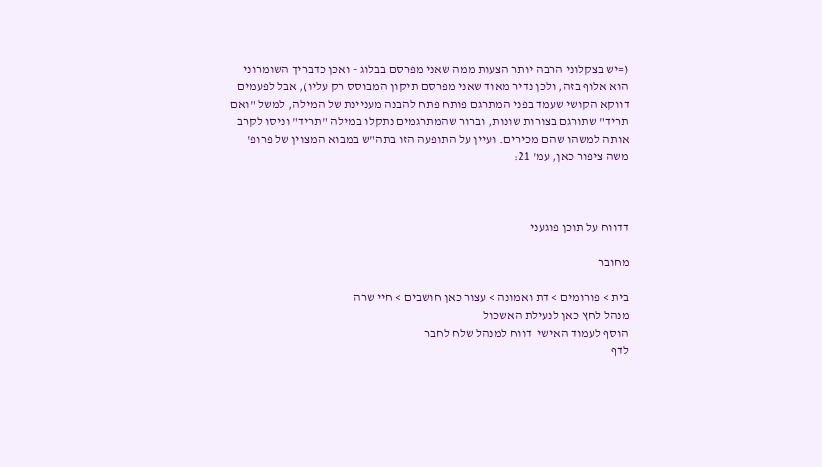(=יש בצקלוני הרבה יותר הצעות ממה שאני מפרסם בבלוג - ואכן כדבריך השומרוני הוא אלוף בזה, ולכן נדיר מאוד שאני מפרסם תיקון המבוסס רק עליו), אבל לפעמים דווקא הקושי שעמד בפני המתרגם פותח פתח להבנה מעניינת של המילה, למשל "ואם תריד" שתורגם בצורות שונות, וברור שהמתרגמים נתקלו במילה "תריד" וניסו לקרב אותה למשהו שהם מכירים. ועיין על התופעה הזו בתה"ש במבוא המצוין של פרופ' משה ציפור כאן, עמ' 21:



דדווח על תוכן פוגעני

מחובר

בית > פורומים > דת ואמונה > עצור כאן חושבים > חיי שרה
מנהל לחץ כאן לנעילת האשכול
הוסף לעמוד האישי  דווח למנהל שלח לחבר
לדף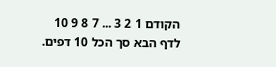הקודם 1 2 3 ... 7 8 9 10 לדף הבא סך הכל 10 דפים.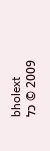bholext
2009 © כל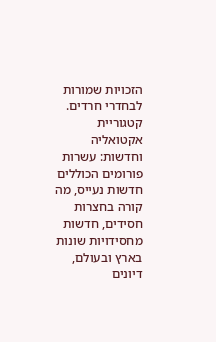הזכויות שמורות לבחדרי חרדים. קטגוריית אקטואליה וחדשות: עשרות פורומים הכוללים חדשות נעייס, מה קורה בחצרות חסידים, חדשות מחסידויות שונות בארץ ובעולם, דיונים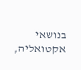בנושאי אקטואליה,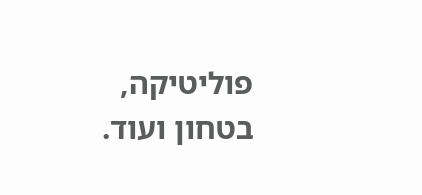פוליטיקה, בטחון ועוד.